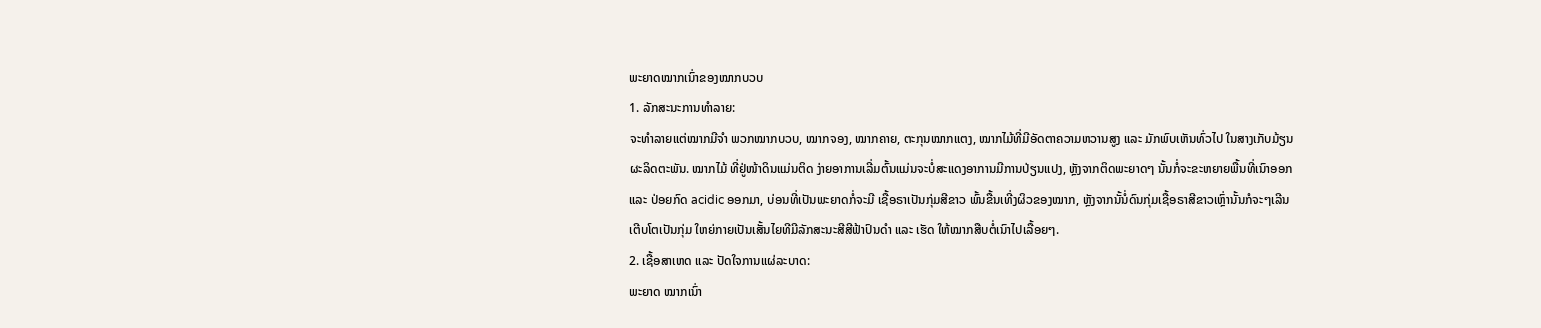ພະຍາດໝາກເນົ່າຂອງໝາກບວບ
1. ລັກສະນະການທຳລາຍ:
ຈະທຳລາຍແຕ່ໝາກມີຈຳ ພວກໝາກບວບ, ໝາກຈອງ, ໝາກຄາຍ, ຕະກຸນໝາກແຕງ, ໝາກໄມ້ທີ່ມີອັດຕາຄວາມຫວານສູງ ແລະ ມັກພົບເຫັນທົ່ວໄປ ໃນສາງເກັບມ້ຽນຜະລິດຕະພັນ. ໝາກໄມ້ ທີ່ຢູ່ໜ້າດິນແມ່ນຕິດ ງ່າຍອາການເລີ່ມຕົ້ນແມ່ນຈະບໍ່ສະແດງອາການມີການປ່ຽນແປງ, ຫຼັງຈາກຕິດພະຍາດໆ ນັ້ນກໍ່ຈະຂະຫຍາຍພື້ນທີ່ເນົາອອກ ແລະ ປ່ອຍກົດ acidic ອອກມາ, ບ່ອນທີ່ເປັນພະຍາດກໍ່ຈະມີ ເຊື້ອຣາເປັນກຸ່ມສີຂາວ ພົ້ນຂື້ນເທີ່ງຜິວຂອງໝາກ, ຫຼັງຈາກນັ້ນໍ່ດົນກຸ່ມເຊື້ອຣາສີຂາວເຫຼົ່ານັ້ນກໍຈະໆເລີນເຕີບໂຕເປັນກຸ່ມ ໃຫຍ່ກາຍເປັນເສັ້ນໄຍທີມີລັກສະນະສີສີຟ້າປົນດຳ ແລະ ເຮັດ ໃຫ້ໝາກສືບຕໍ່ເນົາໄປເລື້ອຍໆ.
2. ເຊື້ອສາເຫດ ແລະ ປັດໃຈການແຜ່ລະບາດ:
ພະຍາດ ໝາກເນົ່າ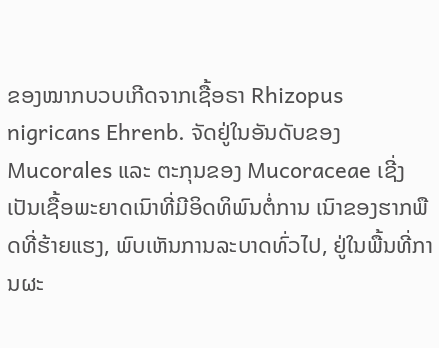ຂອງໝາກບວບເກີດຈາກເຊື້ອຣາ Rhizopus nigricans Ehrenb. ຈັດຢູ່ໃນອັນດັບຂອງ Mucorales ແລະ ຕະກຸນຂອງ Mucoraceae ເຊີ່ງເປັນເຊື້ອພະຍາດເນົາທີ່ມີອິດທິພົນຕໍ່ການ ເນົາຂອງຮາກພືດທີ່ຮ້າຍແຮງ, ພົບເຫັນການລະບາດທົ່ວໄປ, ຢູ່ໃນພື້ນທີ່ການຜະ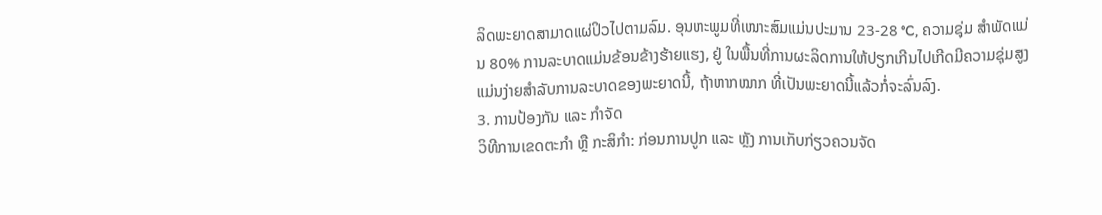ລິດພະຍາດສາມາດແຜ່ປິວໄປຕາມລົມ. ອຸນຫະພູມທີ່ເໜາະສົມແມ່ນປະມານ 23-28 °C, ຄວາມຊຸ່ມ ສຳພັດແມ່ນ 80% ການລະບາດແມ່ນຂ້ອນຂ້າງຮ້າຍແຮງ, ຢູ່ ໃນພື້ນທີ່ການຜະລິດການໃຫ້ປຽກເກີນໄປເກີດມີຄວາມຊຸ່ມສູງ ແມ່ນງ່າຍສຳລັບການລະບາດຂອງພະຍາດນີ້, ຖ້າຫາກໝາກ ທີ່ເປັນພະຍາດນີ້ແລ້ວກໍ່ຈະລົ່ນລົງ.
3. ການປ້ອງກັນ ແລະ ກຳຈັດ
ວິທີການເຂດຕະກຳ ຫຼື ກະສິກຳ: ກ່ອນການປູກ ແລະ ຫຼັງ ການເກັບກ່ຽວຄວນຈັດ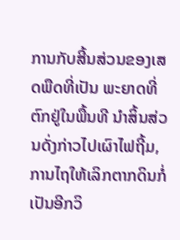ການກັບສີ້ນສ່ວນຂອງເສດພືດທີ່ເປັນ ພະຍາດທີ່ຕົກຢູ່ໃນພື້ນທີ ນຳສິ້ນສ່ວນດັ່ງກ່າວໄປເຜົາໄຟຖີ້ມ, ການໄຖໃຫ້ເລິກຕາກດິນກໍ່ເປັນອີກວິ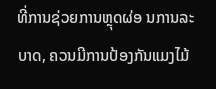ທີ່ການຊ່ວຍການຫຼຸດຜ່ອ ນການລະບາດ, ຄວນມີການປ້ອງກັນແມງໄມ້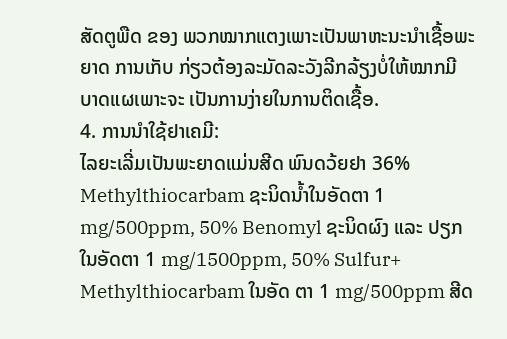ສັດຕູພືດ ຂອງ ພວກໝາກແຕງເພາະເປັນພາຫະນະນຳເຊື້ອພະຍາດ ການເກັບ ກ່ຽວຕ້ອງລະມັດລະວັງລີກລ້ຽງບໍ່ໃຫ້ໝາກມີບາດແຜເພາະຈະ ເປັນການງ່າຍໃນການຕິດເຊື້ອ.
4. ການນຳໃຊ້ຢາເຄມີ:
ໄລຍະເລີ່ມເປັນພະຍາດແມ່ນສີດ ພົນດວ້ຍຢາ 36% Methylthiocarbam ຊະນິດນໍ້າໃນອັດຕາ 1 mg/500ppm, 50% Benomyl ຊະນິດຜົງ ແລະ ປຽກໃນອັດຕາ 1 mg/1500ppm, 50% Sulfur+ Methylthiocarbam ໃນອັດ ຕາ 1 mg/500ppm ສີດ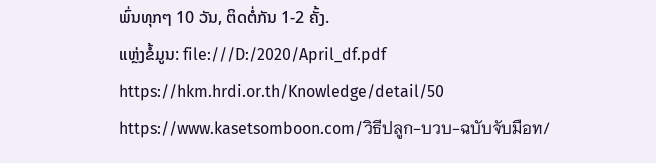ພົ່ນທຸກໆ 10 ວັນ, ຕິດຕໍ່ກັນ 1-2 ຄັ້ງ.
ແຫຼ່ງຂໍ້ມູນ: file:///D:/2020/April_df.pdf
https://hkm.hrdi.or.th/Knowledge/detail/50
https://www.kasetsomboon.com/วิธีปลูก-บวบ-ฉบับจับมือท/